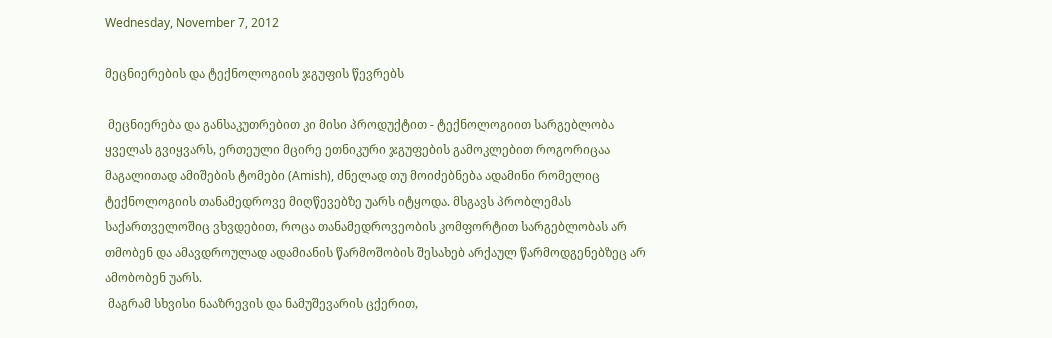Wednesday, November 7, 2012

მეცნიერების და ტექნოლოგიის ჯგუფის წევრებს

 მეცნიერება და განსაკუთრებით კი მისი პროდუქტით - ტექნოლოგიით სარგებლობა ყველას გვიყვარს, ერთეული მცირე ეთნიკური ჯგუფების გამოკლებით როგორიცაა მაგალითად ამიშების ტომები (Amish), ძნელად თუ მოიძებნება ადამინი რომელიც ტექნოლოგიის თანამედროვე მიღწევებზე უარს იტყოდა. მსგავს პრობლემას საქართველოშიც ვხვდებით, როცა თანამედროვეობის კომფორტით სარგებლობას არ თმობენ და ამავდროულად ადამიანის წარმოშობის შესახებ არქაულ წარმოდგენებზეც არ ამობობენ უარს.
 მაგრამ სხვისი ნააზრევის და ნამუშევარის ცქერით,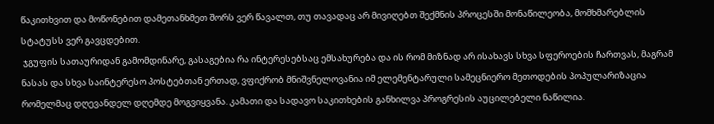წაკითხვით და მოწონებით დამეთანხმეთ შორს ვერ წავალთ, თუ თავადაც არ მივიღებთ შექმნის პროცესში მონაწილეობა, მომხმარებლის სტატუსს ვერ გავცდებით.
 ჯგუფის სათაურიდან გამომდინარე, გასაგებია რა ინტერესებსაც ემსახურება და ის რომ მიზნად არ ისახავს სხვა სფეროების ჩართვას, მაგრამ ნასას და სხვა საინტერესო პოსტებთან ერთად, ვფიქრობ მნიშვნელოვანია იმ ელემენტარული სამეცნიერო მეთოდების პოპულარიზაცია რომელმაც დღევანდელ დღემდე მოგვიყვანა. კამათი და სადავო საკითხების განხილვა პროგრესის აუცილებელი ნაწილია.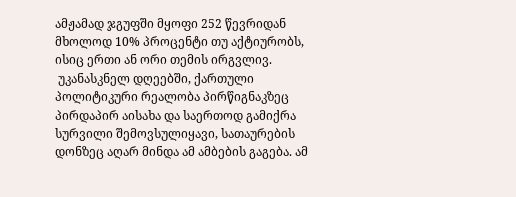ამჟამად ჯგუფში მყოფი 252 წევრიდან მხოლოდ 10% პროცენტი თუ აქტიურობს, ისიც ერთი ან ორი თემის ირგვლივ.
 უკანასკნელ დღეებში, ქართული პოლიტიკური რეალობა პირწიგნაკზეც პირდაპირ აისახა და საერთოდ გამიქრა სურვილი შემოვსულიყავი, სათაურების დონზეც აღარ მინდა ამ ამბების გაგება. ამ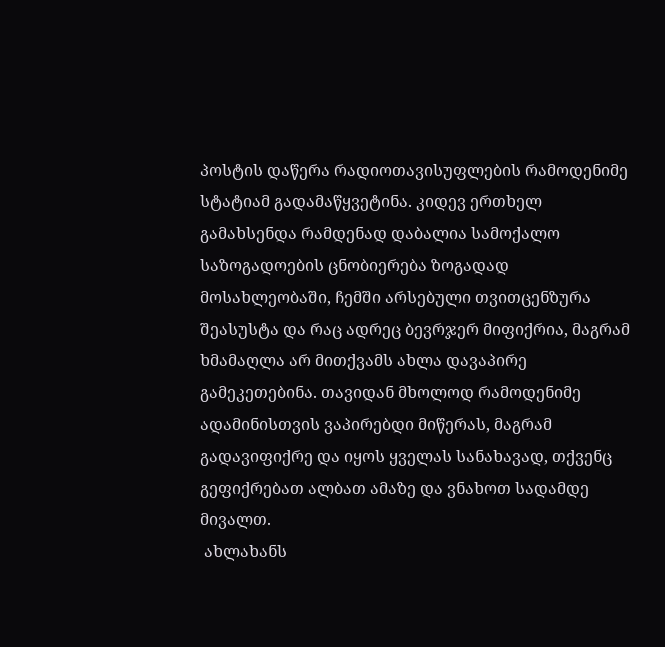პოსტის დაწერა რადიოთავისუფლების რამოდენიმე სტატიამ გადამაწყვეტინა. კიდევ ერთხელ გამახსენდა რამდენად დაბალია სამოქალო საზოგადოების ცნობიერება ზოგადად მოსახლეობაში, ჩემში არსებული თვითცენზურა შეასუსტა და რაც ადრეც ბევრჯერ მიფიქრია, მაგრამ ხმამაღლა არ მითქვამს ახლა დავაპირე გამეკეთებინა. თავიდან მხოლოდ რამოდენიმე ადამინისთვის ვაპირებდი მიწერას, მაგრამ გადავიფიქრე და იყოს ყველას სანახავად, თქვენც გეფიქრებათ ალბათ ამაზე და ვნახოთ სადამდე მივალთ.
 ახლახანს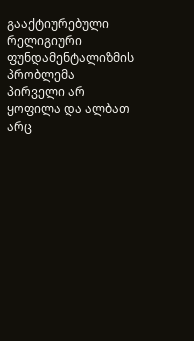გააქტიურებული რელიგიური ფუნდამენტალიზმის პრობლემა პირველი არ ყოფილა და ალბათ არც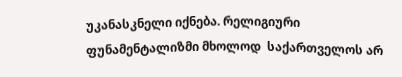უკანასკნელი იქნება. რელიგიური ფუნამენტალიზმი მხოლოდ  საქართველოს არ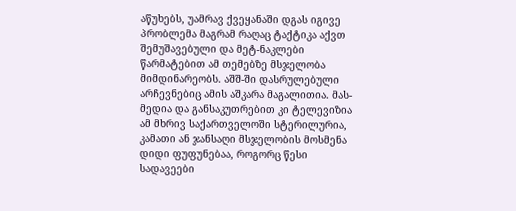აწუხებს, უამრავ ქვეყანაში დგას იგივე პრობლემა მაგრამ რაღაც ტაქტიკა აქვთ შემუშავებული და მეტ-ნაკლები წარმატებით ამ თემებზე მსჯელობა მიმდინარეობს. აშშ-ში დასრულებული არჩევნებიც ამის აშკარა მაგალითია. მას-მედია და განსაკუთრებით კი ტელევიზია ამ მხრივ საქართველოში სტერილურია, კამათი ან ჯანსაღი მსჯელობის მოსმენა დიდი ფუფუნებაა, როგორც წესი სადავეები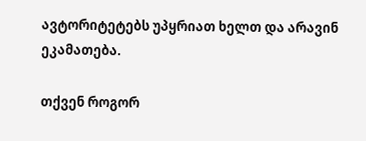ავტორიტეტებს უპყრიათ ხელთ და არავინ ეკამათება.

თქვენ როგორ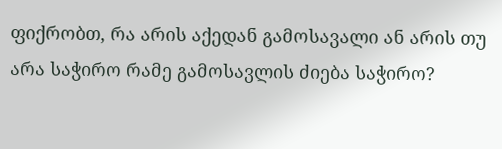ფიქრობთ, რა არის აქედან გამოსავალი ან არის თუ არა საჭირო რამე გამოსავლის ძიება საჭირო?